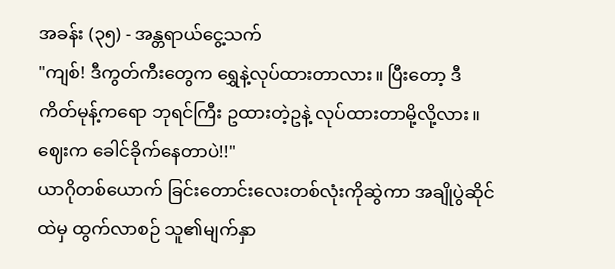အခန်း (၃၅) - အန္တရာယ်ငွေ့သက်
"ကျစ်! ဒီကွတ်ကီးတွေက ရွှေနဲ့လုပ်ထားတာလား။ ပြီးတော့ ဒီကိတ်မုန့်ကရော ဘုရင်ကြီး ဥထားတဲ့ဥနဲ့ လုပ်ထားတာမို့လို့လား။ ဈေးက ခေါင်ခိုက်နေတာပဲ!!"
ယာဂိုတစ်ယောက် ခြင်းတောင်းလေးတစ်လုံးကိုဆွဲကာ အချိုပွဲဆိုင်ထဲမှ ထွက်လာစဉ် သူ၏မျက်နှာ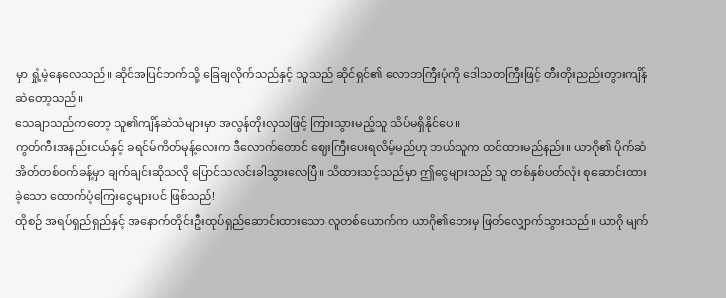မှာ ရှုံ့မဲ့နေလေသည်။ ဆိုင်အပြင်ဘက်သို့ ခြေချလိုက်သည်နှင့် သူသည် ဆိုင်ရှင်၏ လောဘကြီးပုံကို ဒေါသတကြီးဖြင့် တီးတိုးညည်းတွားကျိန်ဆဲတော့သည်။
သေချာသည်ကတော့ သူ၏ကျိန်ဆဲသံများမှာ အလွန်တိုးလှသဖြင့် ကြားသွားမည့်သူ သိပ်မရှိနိုင်ပေ။
ကွတ်ကီးအနည်းငယ်နှင့် ခရင်မ်ကိတ်မုန့်လေးက ဒီလောက်တောင် ဈေးကြီးပေးရလိမ့်မည်ဟု ဘယ်သူက ထင်ထားမည်နည်း။ ယာဂို၏ ပိုက်ဆံအိတ်တစ်ဝက်ခန့်မှာ ချက်ချင်းဆိုသလို ပြောင်သလင်းခါသွားလေပြီ။ သိထားသင့်သည်မှာ ဤငွေများသည် သူ တစ်နှစ်ပတ်လုံး စုဆောင်းထားခဲ့သော ထောက်ပံ့ကြေးငွေများပင် ဖြစ်သည်!
ထိုစဉ် အရပ်ရှည်ရှည်နှင့် အနောက်တိုင်းဦးထုပ်ရှည်ဆောင်းထားသော လူတစ်ယောက်က ယာဂို၏ဘေးမှ ဖြတ်လျှောက်သွားသည်။ ယာဂို မျက်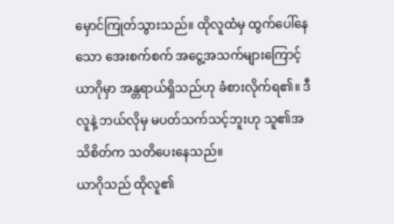မှောင်ကြုတ်သွားသည်။ ထိုလူထံမှ ထွက်ပေါ်နေသော အေးစက်စက် အငွေ့အသက်များကြောင့် ယာဂိုမှာ အန္တရာယ်ရှိသည်ဟု ခံစားလိုက်ရ၏။ ဒီလူနဲ့ ဘယ်လိုမှ မပတ်သက်သင့်ဘူးဟု သူ၏အသိစိတ်က သတိပေးနေသည်။
ယာဂိုသည် ထိုလူ၏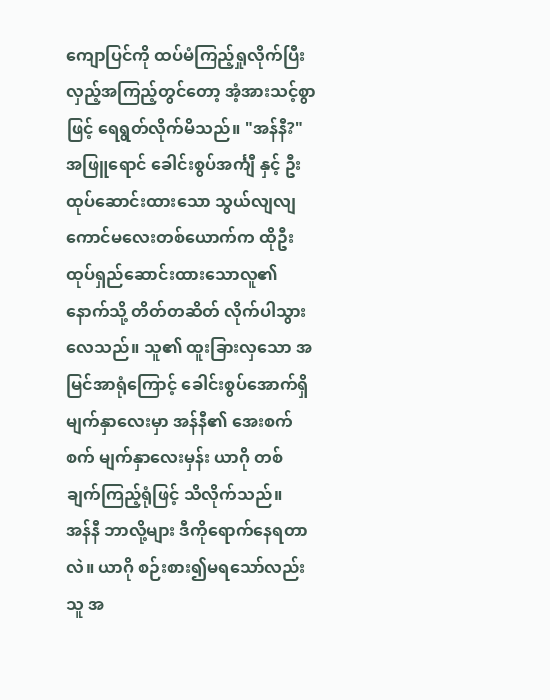ကျောပြင်ကို ထပ်မံကြည့်ရှုလိုက်ပြီး လှည့်အကြည့်တွင်တော့ အံ့အားသင့်စွာဖြင့် ရေရွတ်လိုက်မိသည်။ "အန်နီ?"
အဖြူရောင် ခေါင်းစွပ်အင်္ကျီ နှင့် ဦးထုပ်ဆောင်းထားသော သွယ်လျလျ ကောင်မလေးတစ်ယောက်က ထိုဦးထုပ်ရှည်ဆောင်းထားသောလူ၏နောက်သို့ တိတ်တဆိတ် လိုက်ပါသွားလေသည်။ သူ၏ ထူးခြားလှသော အမြင်အာရုံကြောင့် ခေါင်းစွပ်အောက်ရှိ မျက်နှာလေးမှာ အန်နီ၏ အေးစက်စက် မျက်နှာလေးမှန်း ယာဂို တစ်ချက်ကြည့်ရုံဖြင့် သိလိုက်သည်။
အန်နီ ဘာလို့များ ဒီကိုရောက်နေရတာလဲ။ ယာဂို စဉ်းစား၍မရသော်လည်း သူ အ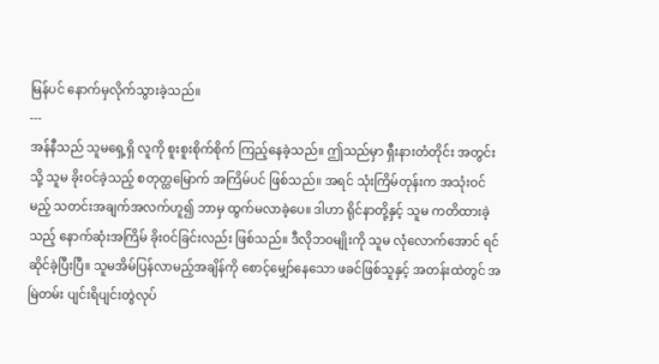မြန်ပင် နောက်မှလိုက်သွားခဲ့သည်။
---
အန်နီသည် သူမရှေ့ရှိ လူကို စူးစူးစိုက်စိုက် ကြည့်နေခဲ့သည်။ ဤသည်မှာ ရှီးနားတံတိုင်း အတွင်းသို့ သူမ ခိုးဝင်ခဲ့သည့် စတုတ္ထမြောက် အကြိမ်ပင် ဖြစ်သည်။ အရင် သုံးကြိမ်တုန်းက အသုံးဝင်မည့် သတင်းအချက်အလက်ဟူ၍ ဘာမှ ထွက်မလာခဲ့ပေ။ ဒါဟာ ရိုင်နာတို့နှင့် သူမ ကတိထားခဲ့သည့် နောက်ဆုံးအကြိမ် ခိုးဝင်ခြင်းလည်း ဖြစ်သည်။ ဒီလိုဘဝမျိုးကို သူမ လုံလောက်အောင် ရင်ဆိုင်ခဲ့ပြီးပြီ။ သူမအိမ်ပြန်လာမည့်အချိန်ကို စောင့်မျှော်နေသော ဖခင်ဖြစ်သူနှင့် အတန်းထဲတွင် အမြဲတမ်း ပျင်းရိပျင်းတွဲလုပ်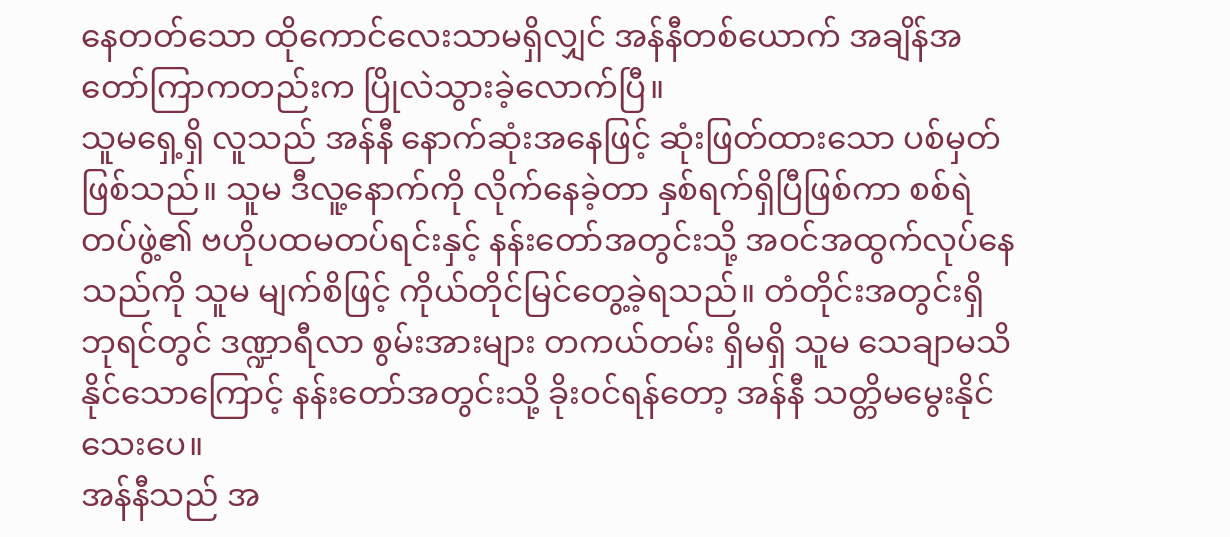နေတတ်သော ထိုကောင်လေးသာမရှိလျှင် အန်နီတစ်ယောက် အချိန်အတော်ကြာကတည်းက ပြိုလဲသွားခဲ့လောက်ပြီ။
သူမရှေ့ရှိ လူသည် အန်နီ နောက်ဆုံးအနေဖြင့် ဆုံးဖြတ်ထားသော ပစ်မှတ်ဖြစ်သည်။ သူမ ဒီလူ့နောက်ကို လိုက်နေခဲ့တာ နှစ်ရက်ရှိပြီဖြစ်ကာ စစ်ရဲတပ်ဖွဲ့၏ ဗဟိုပထမတပ်ရင်းနှင့် နန်းတော်အတွင်းသို့ အဝင်အထွက်လုပ်နေသည်ကို သူမ မျက်စိဖြင့် ကိုယ်တိုင်မြင်တွေ့ခဲ့ရသည်။ တံတိုင်းအတွင်းရှိ ဘုရင်တွင် ဒဏ္ဍာရီလာ စွမ်းအားများ တကယ်တမ်း ရှိမရှိ သူမ သေချာမသိနိုင်သောကြောင့် နန်းတော်အတွင်းသို့ ခိုးဝင်ရန်တော့ အန်နီ သတ္တိမမွေးနိုင်သေးပေ။
အန်နီသည် အ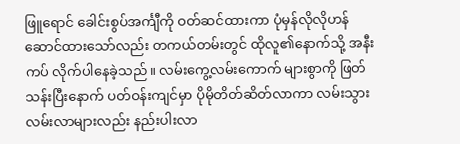ဖြူရောင် ခေါင်းစွပ်အင်္ကျီကို ဝတ်ဆင်ထားကာ ပုံမှန်လိုလိုဟန်ဆောင်ထားသော်လည်း တကယ်တမ်းတွင် ထိုလူ၏နောက်သို့ အနီးကပ် လိုက်ပါနေခဲ့သည်။ လမ်းကွေ့လမ်းကောက် များစွာကို ဖြတ်သန်းပြီးနောက် ပတ်ဝန်းကျင်မှာ ပိုမိုတိတ်ဆိတ်လာကာ လမ်းသွားလမ်းလာများလည်း နည်းပါးလာ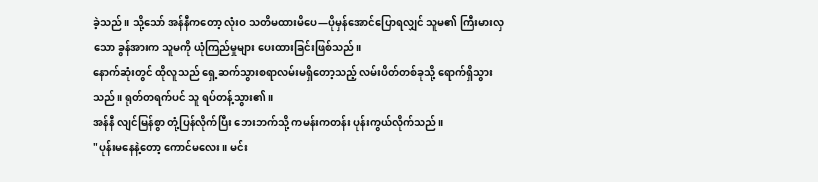ခဲ့သည်။ သို့သော် အန်နီကတော့ လုံးဝ သတိမထားမိပေ—ပိုမှန်အောင်ပြောရလျှင် သူမ၏ ကြီးမားလှသော ခွန်အားက သူမကို ယုံကြည်မှုများ ပေးထားခြင်းဖြစ်သည်။
နောက်ဆုံးတွင် ထိုလူသည် ရှေ့ဆက်သွားစရာလမ်းမရှိတော့သည့် လမ်းပိတ်တစ်ခုသို့ ရောက်ရှိသွားသည်။ ရုတ်တရက်ပင် သူ ရပ်တန့်သွား၏။
အန်နီ လျင်မြန်စွာ တုံ့ပြန်လိုက်ပြီး ဘေးဘက်သို့ ကမန်းကတန်း ပုန်းကွယ်လိုက်သည်။
"ပုန်းမနေနဲ့တော့ ကောင်မလေး။ မင်း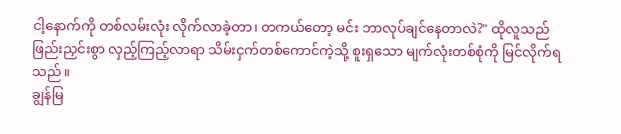ငါ့နောက်ကို တစ်လမ်းလုံး လိုက်လာခဲ့တာ၊ တကယ်တော့ မင်း ဘာလုပ်ချင်နေတာလဲ?" ထိုလူသည် ဖြည်းညှင်းစွာ လှည့်ကြည့်လာရာ သိမ်းငှက်တစ်ကောင်ကဲ့သို့ စူးရှသော မျက်လုံးတစ်စုံကို မြင်လိုက်ရသည်။
ချွန်မြ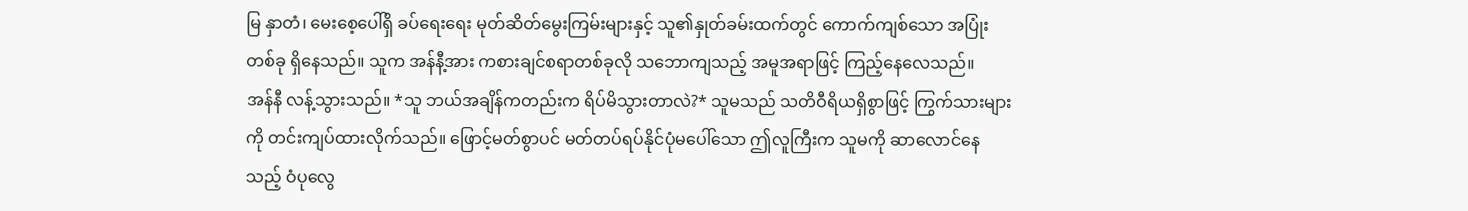မြ နှာတံ၊ မေးစေ့ပေါ်ရှိ ခပ်ရေးရေး မုတ်ဆိတ်မွေးကြမ်းများနှင့် သူ၏နှုတ်ခမ်းထက်တွင် ကောက်ကျစ်သော အပြုံးတစ်ခု ရှိနေသည်။ သူက အန်နီ့အား ကစားချင်စရာတစ်ခုလို သဘောကျသည့် အမူအရာဖြင့် ကြည့်နေလေသည်။
အန်နီ လန့်သွားသည်။ *သူ ဘယ်အချိန်ကတည်းက ရိပ်မိသွားတာလဲ?* သူမသည် သတိဝီရိယရှိစွာဖြင့် ကြွက်သားများကို တင်းကျပ်ထားလိုက်သည်။ ဖြောင့်မတ်စွာပင် မတ်တပ်ရပ်နိုင်ပုံမပေါ်သော ဤလူကြီးက သူမကို ဆာလောင်နေသည့် ဝံပုလွေ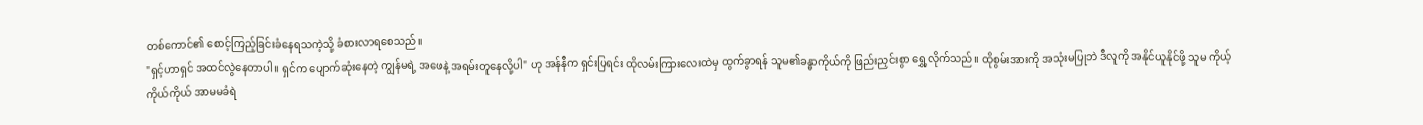တစ်ကောင်၏ စောင့်ကြည့်ခြင်းခံနေရသကဲ့သို့ ခံစားလာရစေသည်။
"ရှင့်ဟာရှင် အထင်လွဲနေတာပါ။ ရှင်က ပျောက်ဆုံးနေတဲ့ ကျွန်မရဲ့ အဖေနဲ့ အရမ်းတူနေလို့ပါ" ဟု အန်နီက ရှင်းပြရင်း ထိုလမ်းကြားလေးထဲမှ ထွက်ခွာရန် သူမ၏ခန္ဓာကိုယ်ကို ဖြည်းညှင်းစွာ ရွှေ့လိုက်သည်။ ထိုစွမ်းအားကို အသုံးမပြုဘဲ ဒီလူကို အနိုင်ယူနိုင်ဖို့ သူမ ကိုယ့်ကိုယ်ကိုယ် အာမမခံရဲ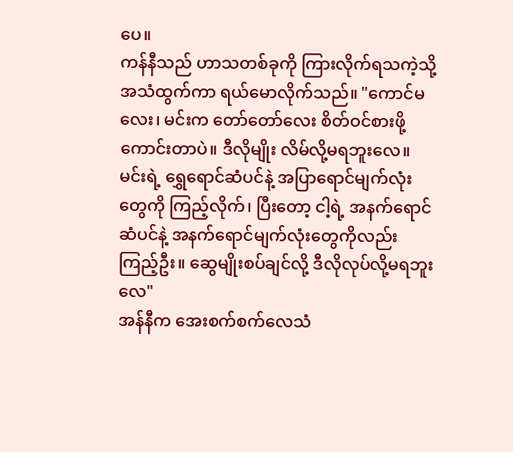ပေ။
ကန်နီသည် ဟာသတစ်ခုကို ကြားလိုက်ရသကဲ့သို့ အသံထွက်ကာ ရယ်မောလိုက်သည်။ "ကောင်မလေး၊ မင်းက တော်တော်လေး စိတ်ဝင်စားဖို့ကောင်းတာပဲ။ ဒီလိုမျိုး လိမ်လို့မရဘူးလေ။ မင်းရဲ့ ရွှေရောင်ဆံပင်နဲ့ အပြာရောင်မျက်လုံးတွေကို ကြည့်လိုက်၊ ပြီးတော့ ငါ့ရဲ့ အနက်ရောင်ဆံပင်နဲ့ အနက်ရောင်မျက်လုံးတွေကိုလည်း ကြည့်ဦး။ ဆွေမျိုးစပ်ချင်လို့ ဒီလိုလုပ်လို့မရဘူးလေ"
အန်နီက အေးစက်စက်လေသံ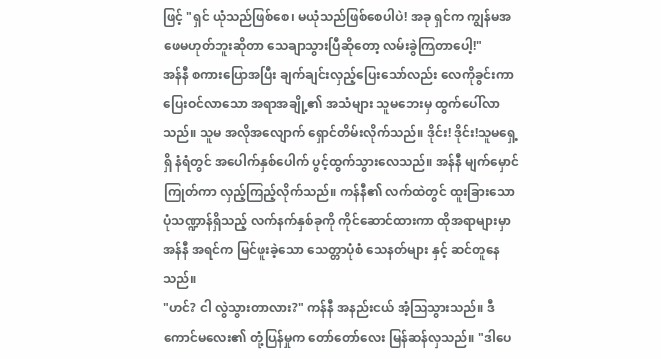ဖြင့် "ရှင် ယုံသည်ဖြစ်စေ၊ မယုံသည်ဖြစ်စေပါပဲ! အခု ရှင်က ကျွန်မအဖေမဟုတ်ဘူးဆိုတာ သေချာသွားပြီဆိုတော့ လမ်းခွဲကြတာပေါ့!"
အန်နီ စကားပြောအပြီး ချက်ချင်းလှည့်ပြေးသော်လည်း လေကိုခွင်းကာ ပြေးဝင်လာသော အရာအချို့၏ အသံများ သူမဘေးမှ ထွက်ပေါ်လာသည်။ သူမ အလိုအလျောက် ရှောင်တိမ်းလိုက်သည်။ ဒိုင်း! ဒိုင်း!သူမရှေ့ရှိ နံရံတွင် အပေါက်နှစ်ပေါက် ပွင့်ထွက်သွားလေသည်။ အန်နီ မျက်မှောင်ကြုတ်ကာ လှည့်ကြည့်လိုက်သည်။ ကန်နီ၏ လက်ထဲတွင် ထူးခြားသော ပုံသဏ္ဍာန်ရှိသည့် လက်နက်နှစ်ခုကို ကိုင်ဆောင်ထားကာ ထိုအရာများမှာ အန်နီ အရင်က မြင်ဖူးခဲ့သော သေတ္တာပုံစံ သေနတ်များ နှင့် ဆင်တူနေသည်။
"ဟင်? ငါ လွဲသွားတာလား?" ကန်နီ အနည်းငယ် အံ့သြသွားသည်။ ဒီကောင်မလေး၏ တုံ့ပြန်မှုက တော်တော်လေး မြန်ဆန်လှသည်။ "ဒါပေ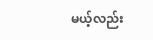မယ့်လည်း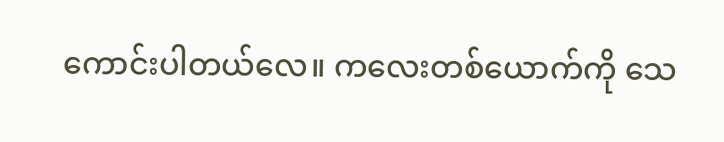ကောင်းပါတယ်လေ။ ကလေးတစ်ယောက်ကို သေ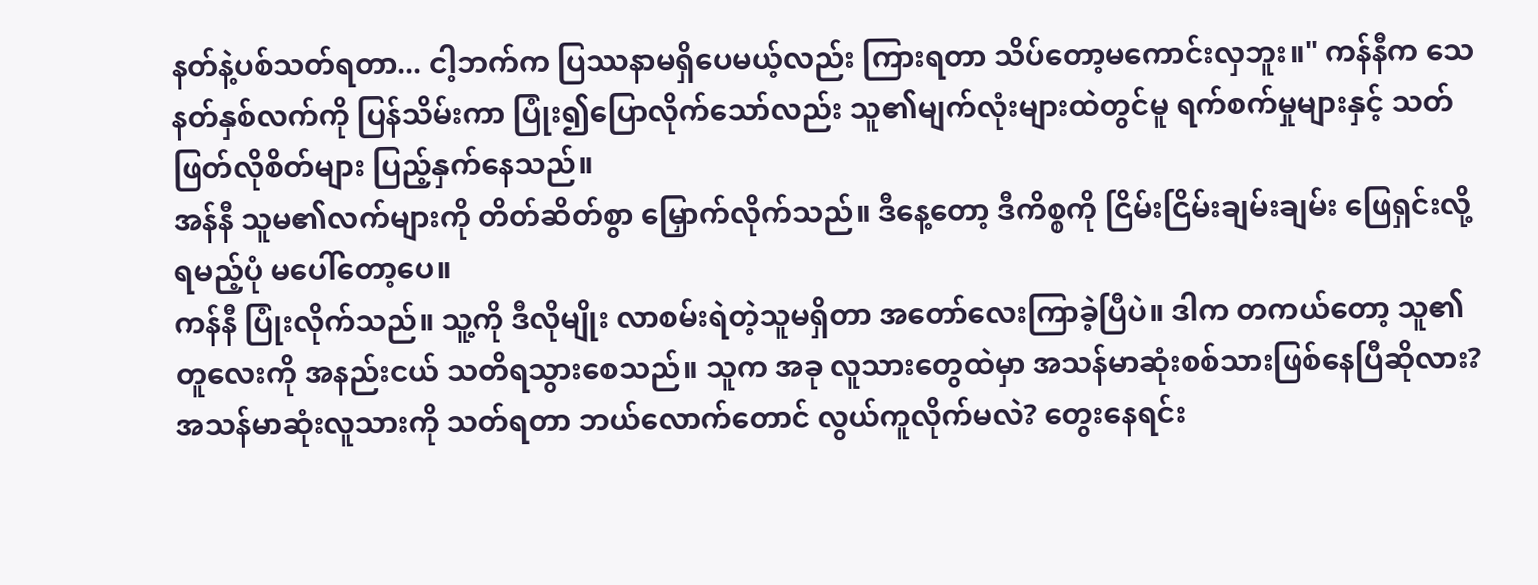နတ်နဲ့ပစ်သတ်ရတာ... ငါ့ဘက်က ပြဿနာမရှိပေမယ့်လည်း ကြားရတာ သိပ်တော့မကောင်းလှဘူး။" ကန်နီက သေနတ်နှစ်လက်ကို ပြန်သိမ်းကာ ပြုံး၍ပြောလိုက်သော်လည်း သူ၏မျက်လုံးများထဲတွင်မူ ရက်စက်မှုများနှင့် သတ်ဖြတ်လိုစိတ်များ ပြည့်နှက်နေသည်။
အန်နီ သူမ၏လက်များကို တိတ်ဆိတ်စွာ မြှောက်လိုက်သည်။ ဒီနေ့တော့ ဒီကိစ္စကို ငြိမ်းငြိမ်းချမ်းချမ်း ဖြေရှင်းလို့ရမည့်ပုံ မပေါ်တော့ပေ။
ကန်နီ ပြုံးလိုက်သည်။ သူ့ကို ဒီလိုမျိုး လာစမ်းရဲတဲ့သူမရှိတာ အတော်လေးကြာခဲ့ပြီပဲ။ ဒါက တကယ်တော့ သူ၏တူလေးကို အနည်းငယ် သတိရသွားစေသည်။ သူက အခု လူသားတွေထဲမှာ အသန်မာဆုံးစစ်သားဖြစ်နေပြီဆိုလား?
အသန်မာဆုံးလူသားကို သတ်ရတာ ဘယ်လောက်တောင် လွယ်ကူလိုက်မလဲ? တွေးနေရင်း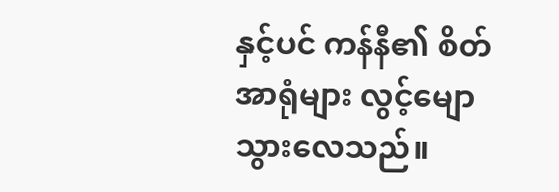နှင့်ပင် ကန်နီ၏ စိတ်အာရုံများ လွင့်မျောသွားလေသည်။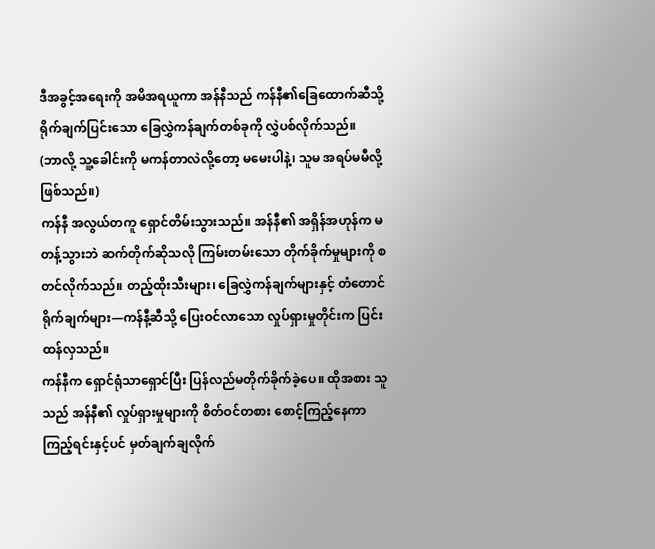ဒီအခွင့်အရေးကို အမိအရယူကာ အန်နီသည် ကန်နီ၏ခြေထောက်ဆီသို့ ရိုက်ချက်ပြင်းသော ခြေလွှဲကန်ချက်တစ်ခုကို လွှဲပစ်လိုက်သည်။
(ဘာလို့ သူ့ခေါင်းကို မကန်တာလဲလို့တော့ မမေးပါနဲ့၊ သူမ အရပ်မမီလို့ဖြစ်သည်။)
ကန်နီ အလွယ်တကူ ရှောင်တိမ်းသွားသည်။ အန်နီ၏ အရှိန်အဟုန်က မတန့်သွားဘဲ ဆက်တိုက်ဆိုသလို ကြမ်းတမ်းသော တိုက်ခိုက်မှုများကို စတင်လိုက်သည်။ တည့်ထိုးသီးများ၊ ခြေလွှဲကန်ချက်များနှင့် တံတောင်ရိုက်ချက်များ—ကန်နီ့ဆီသို့ ပြေးဝင်လာသော လှုပ်ရှားမှုတိုင်းက ပြင်းထန်လှသည်။
ကန်နီက ရှောင်ရုံသာရှောင်ပြီး ပြန်လည်မတိုက်ခိုက်ခဲ့ပေ။ ထိုအစား သူသည် အန်နီ၏ လှုပ်ရှားမှုများကို စိတ်ဝင်တစား စောင့်ကြည့်နေကာ ကြည့်ရင်းနှင့်ပင် မှတ်ချက်ချလိုက်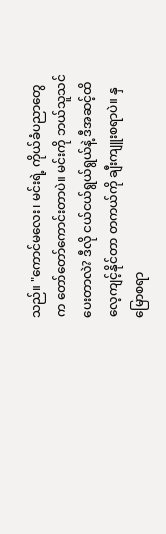သည်။ "ကောင်မလေး၊ မင်းရဲ့ ကိုယ်ခံပညာတွေက တော်တော်ကောင်းတာပဲ။ မင်းကို ဘယ်သူသင်ပေးတာလဲ? ဒီလို ငယ်ငယ်ရွယ်ရွယ်နဲ့ ဒီအဆင့်ထိ လေ့ကျင့်နိုင်တာ တကယ်ကို ချီးကျူးစရာပဲ။ နှမြောစရာ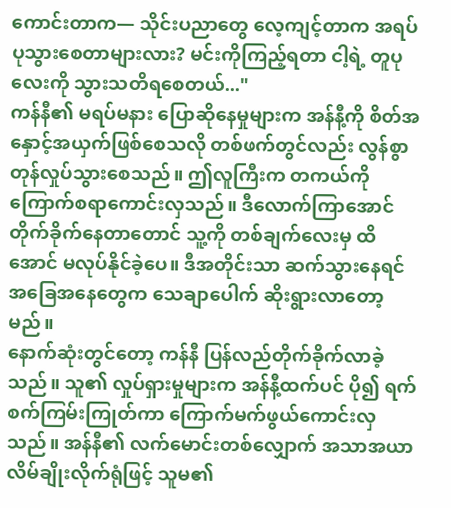ကောင်းတာက— သိုင်းပညာတွေ လေ့ကျင့်တာက အရပ်ပုသွားစေတာများလား? မင်းကိုကြည့်ရတာ ငါ့ရဲ့ တူပုလေးကို သွားသတိရစေတယ်..."
ကန်နီ၏ မရပ်မနား ပြောဆိုနေမှုများက အန်နီ့ကို စိတ်အနှောင့်အယှက်ဖြစ်စေသလို တစ်ဖက်တွင်လည်း လွန်စွာ တုန်လှုပ်သွားစေသည်။ ဤလူကြီးက တကယ်ကို ကြောက်စရာကောင်းလှသည်။ ဒီလောက်ကြာအောင် တိုက်ခိုက်နေတာတောင် သူ့ကို တစ်ချက်လေးမှ ထိအောင် မလုပ်နိုင်ခဲ့ပေ။ ဒီအတိုင်းသာ ဆက်သွားနေရင် အခြေအနေတွေက သေချာပေါက် ဆိုးရွားလာတော့မည်။
နောက်ဆုံးတွင်တော့ ကန်နီ ပြန်လည်တိုက်ခိုက်လာခဲ့သည်။ သူ၏ လှုပ်ရှားမှုများက အန်နီ့ထက်ပင် ပို၍ ရက်စက်ကြမ်းကြုတ်ကာ ကြောက်မက်ဖွယ်ကောင်းလှသည်။ အန်နီ၏ လက်မောင်းတစ်လျှောက် အသာအယာ လိမ်ချိုးလိုက်ရုံဖြင့် သူမ၏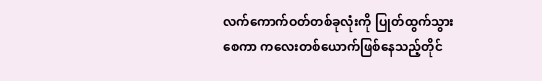လက်ကောက်ဝတ်တစ်ခုလုံးကို ပြုတ်ထွက်သွားစေကာ ကလေးတစ်ယောက်ဖြစ်နေသည့်တိုင်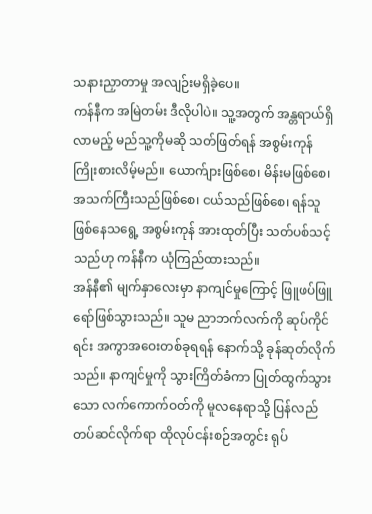သနားညှာတာမှု အလျဉ်းမရှိခဲ့ပေ။
ကန်နီက အမြဲတမ်း ဒီလိုပါပဲ။ သူ့အတွက် အန္တရာယ်ရှိလာမည့် မည်သူ့ကိုမဆို သတ်ဖြတ်ရန် အစွမ်းကုန် ကြိုးစားလိမ့်မည်။ ယောက်ျားဖြစ်စေ၊ မိန်းမဖြစ်စေ၊ အသက်ကြီးသည်ဖြစ်စေ၊ ငယ်သည်ဖြစ်စေ၊ ရန်သူဖြစ်နေသရွေ့ အစွမ်းကုန် အားထုတ်ပြီး သတ်ပစ်သင့်သည်ဟု ကန်နီက ယုံကြည်ထားသည်။
အန်နီ၏ မျက်နှာလေးမှာ နာကျင်မှုကြောင့် ဖြူဖပ်ဖြူရော်ဖြစ်သွားသည်။ သူမ ညာဘက်လက်ကို ဆုပ်ကိုင်ရင်း အကွာအဝေးတစ်ခုရရန် နောက်သို့ ခုန်ဆုတ်လိုက်သည်။ နာကျင်မှုကို သွားကြိတ်ခံကာ ပြုတ်ထွက်သွားသော လက်ကောက်ဝတ်ကို မူလနေရာသို့ ပြန်လည်တပ်ဆင်လိုက်ရာ ထိုလုပ်ငန်းစဉ်အတွင်း ရုပ်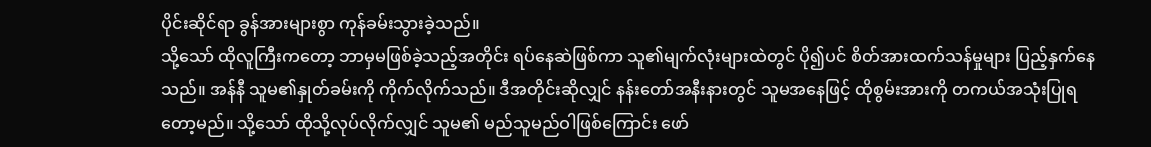ပိုင်းဆိုင်ရာ ခွန်အားများစွာ ကုန်ခမ်းသွားခဲ့သည်။
သို့သော် ထိုလူကြီးကတော့ ဘာမှမဖြစ်ခဲ့သည့်အတိုင်း ရပ်နေဆဲဖြစ်ကာ သူ၏မျက်လုံးများထဲတွင် ပို၍ပင် စိတ်အားထက်သန်မှုများ ပြည့်နှက်နေသည်။ အန်နီ သူမ၏နှုတ်ခမ်းကို ကိုက်လိုက်သည်။ ဒီအတိုင်းဆိုလျှင် နန်းတော်အနီးနားတွင် သူမအနေဖြင့် ထိုစွမ်းအားကို တကယ်အသုံးပြုရတော့မည်။ သို့သော် ထိုသို့လုပ်လိုက်လျှင် သူမ၏ မည်သူမည်ဝါဖြစ်ကြောင်း ဖော်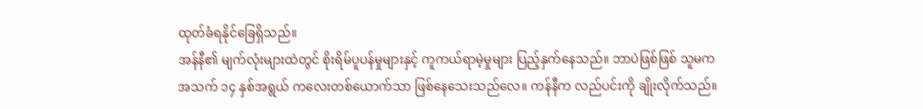ထုတ်ခံရနိုင်ခြေရှိသည်။
အန်နီ၏ မျက်လုံးများထဲတွင် စိုးရိမ်ပူပန်မှုများနှင့် ကူကယ်ရာမဲ့မှုများ ပြည့်နှက်နေသည်။ ဘာပဲဖြစ်ဖြစ် သူမက အသက် ၁၄ နှစ်အရွယ် ကလေးတစ်ယောက်သာ ဖြစ်နေသေးသည်လေ။ ကန်နီက လည်ပင်းကို ချိုးလိုက်သည်။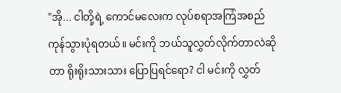"အို... ငါတို့ရဲ့ ကောင်မလေးက လုပ်စရာအကြံအစည် ကုန်သွားပုံရတယ်။ မင်းကို ဘယ်သူလွှတ်လိုက်တာလဲဆိုတာ ရိုးရိုးသားသား ပြောပြရင်ရော? ငါ မင်းကို လွှတ်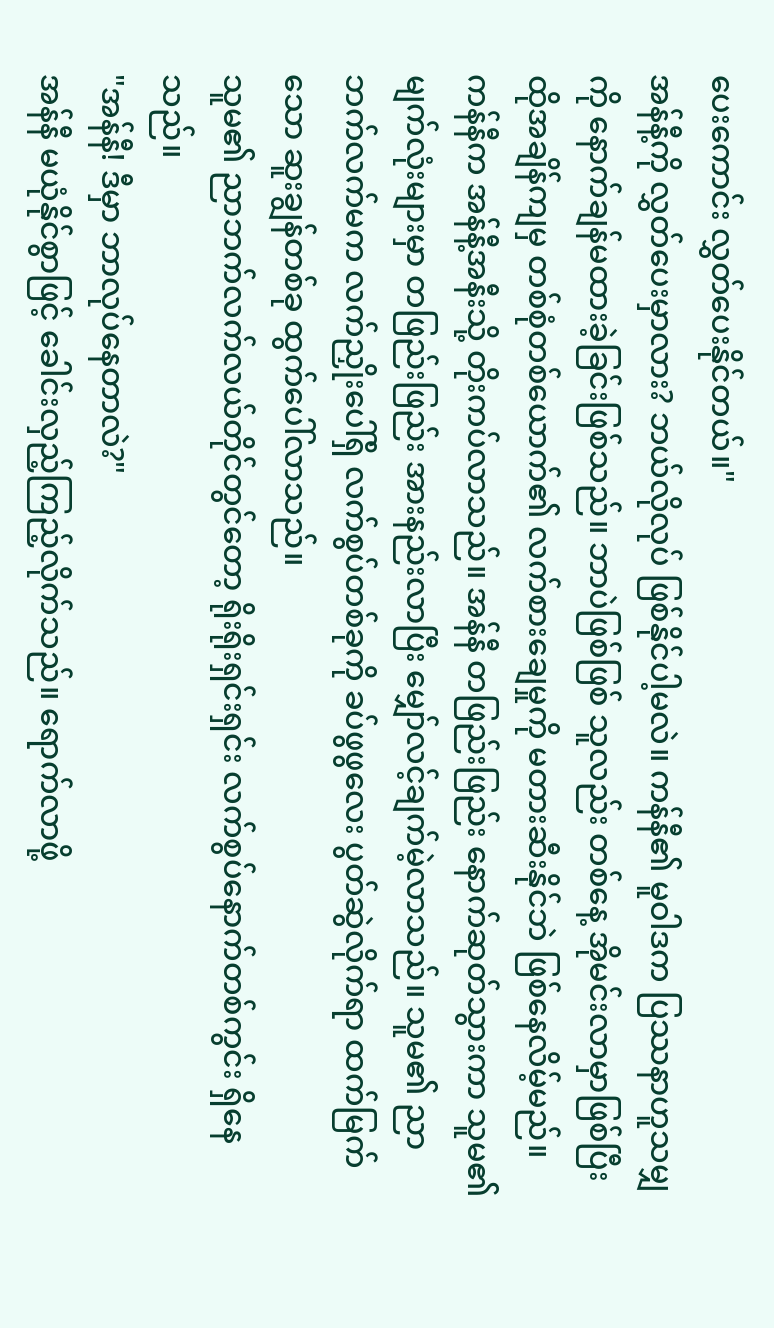ပေးကောင်း လွှတ်ပေးနိုင်တယ်။"
အန်နီ့ကို လွှတ်ပေးမှာလား? ဘယ်လိုလုပ် ဖြစ်နိုင်ပါ့မလဲ။ ကန်နီ၏ မူဝါဒက ပြဿနာဟူသမျှကို နောက်ချန်မထားခဲ့ခြင်းဖြစ်သည်။ ဘာပဲဖြစ်ဖြစ် သူလည်း တစ်နေ့ အိုမင်းလာမှာဖြစ်ပြီး ထိုအချိန်ကျမှ တစ်စုံတစ်ယောက်၏ လက်စားချေမှုကို မတားဆီးနိုင်ဘဲ ဖြစ်နေလိမ့်မည်။
ကန်နီက အန်နီ့အနီးသို့ တိုးကပ်လာသည်။ အန်နီ တဖြည်းဖြည်း နောက်ဆုတ်သွားကာ သူမ၏မျက်လုံးများမှာ တဖြည်းဖြည်း အားနည်းလာပြီး မျှော်လင့်ချက်မဲ့လာသည်။ သူမ၏ ညာဘက်လက်မက လက်ညှိုးပေါ်ရှိ လက်စွပ်တစ်ခုကို ခပ်ဖွဖွလေး ပွတ်ဆွဲလိုက်ရာ ထက်မြက်သော ဆူးချွန်တစ်ခု ထွက်ပေါ်လာသည်။
သူမ၏ ညာဘက်လက်လယ်တိုင်တွင်တော့ ရိုးရိုးရှင်းရှင်း လက်စွပ်နောက်တစ်ကွင်း ရှိနေသည်။
"အန်နီ! ဒီမှာ ဘာလုပ်နေတာလဲ?"
အန်နီ မယုံနိုင်စွာဖြင့် ခေါင်းလှည့်ကြည့်လိုက်သည်။ ရောက်လာဖို့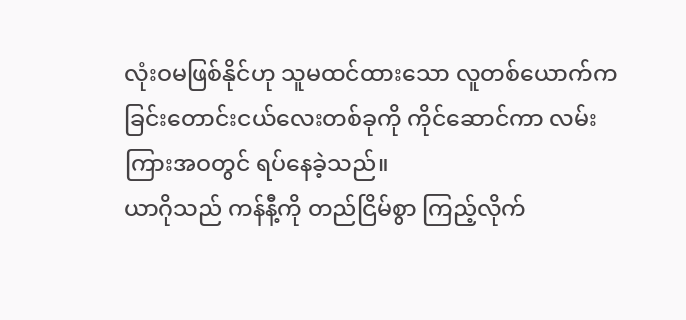လုံးဝမဖြစ်နိုင်ဟု သူမထင်ထားသော လူတစ်ယောက်က ခြင်းတောင်းငယ်လေးတစ်ခုကို ကိုင်ဆောင်ကာ လမ်းကြားအဝတွင် ရပ်နေခဲ့သည်။
ယာဂိုသည် ကန်နီ့ကို တည်ငြိမ်စွာ ကြည့်လိုက်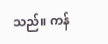သည်။ ကန်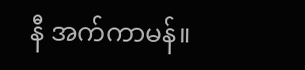နီ အက်ကာမန်။